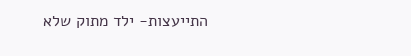התייעצות- ילד מתוק שלא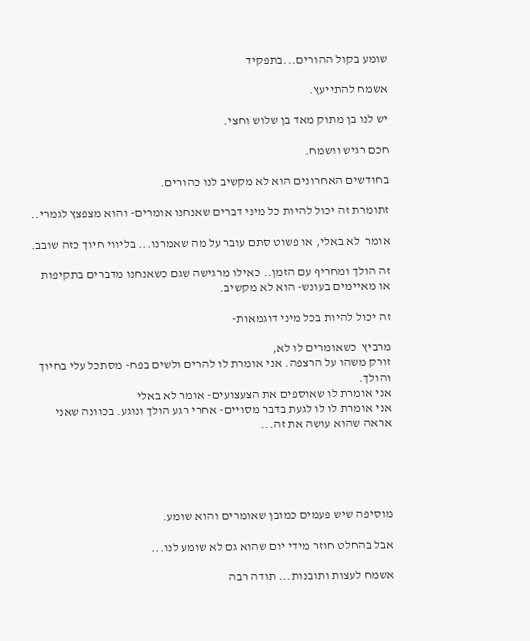שומע בקול ההורים...בתפקיד

אשמח להתייעץ.

יש לנו בן מתוק מאד בן שלוש וחצי.

חכם רגיש וושמח.

בחודשים האחרונים הוא לא מקשיב לנו כהורים.

זתומרת זה יכול להיות כל מיני דברים שאנחנו אומרים- והוא מצפצץ לגמרי..

אומר  לא באלי, או פשוט סתם עובר על מה שאמרנו... בליווי חיוך כזה שובב.

זה הולך ומחריף עם הזמן.. כאילו מרגישה שגם כשאנחנו מדברים בתקיפות או מאיימים בעונש- הוא לא מקשיב.

זה יכול להיות בכל מיני דוגמאות-

מרביץ  כשאומרים לו לא,
זורק משהו על הרצפה. אני אומרת לו להרים ולשים בפח- מסתכל עלי בחיוך והולך.
אני אומרת לו שאוספים את הצעצועים- אומר לא באלי
אני אומרת לו לו לגעת בדבר מסויים- אחרי רגע הולך ונוגע. בכוונה שאני אראה שהוא עושה את זה...





מוסיפה שיש פעמים כמובן שאומרים והוא שומע.

אבל בהחלט חוזר מידי יום שהוא גם לא שומע לנו...

אשמח לעצות ותובנות... תודה רבה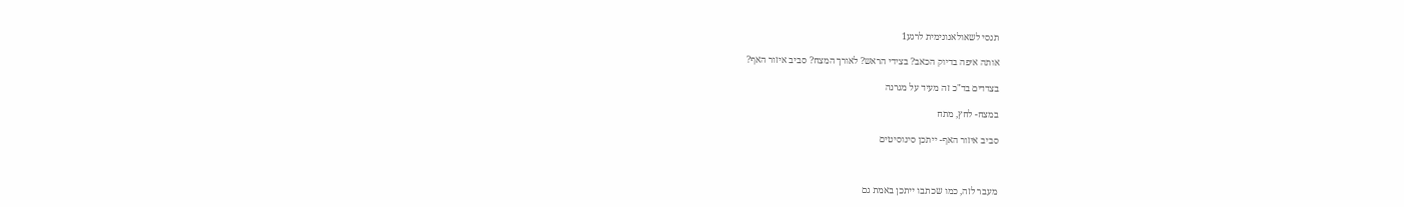תנסי לשאולאנונימית לרגע1

אותה איפה בדיוק הכאב? בצידי הראש? לאורך המצח? סביב איזור האף?

בצדדים בד"כ זה מעיד על מגרנה

במצח- לחץ, מתח

סביב איזור האף- ייתכן סינוסיטים



מעבר לזה, כמו שכתבו ייתכן באמת גם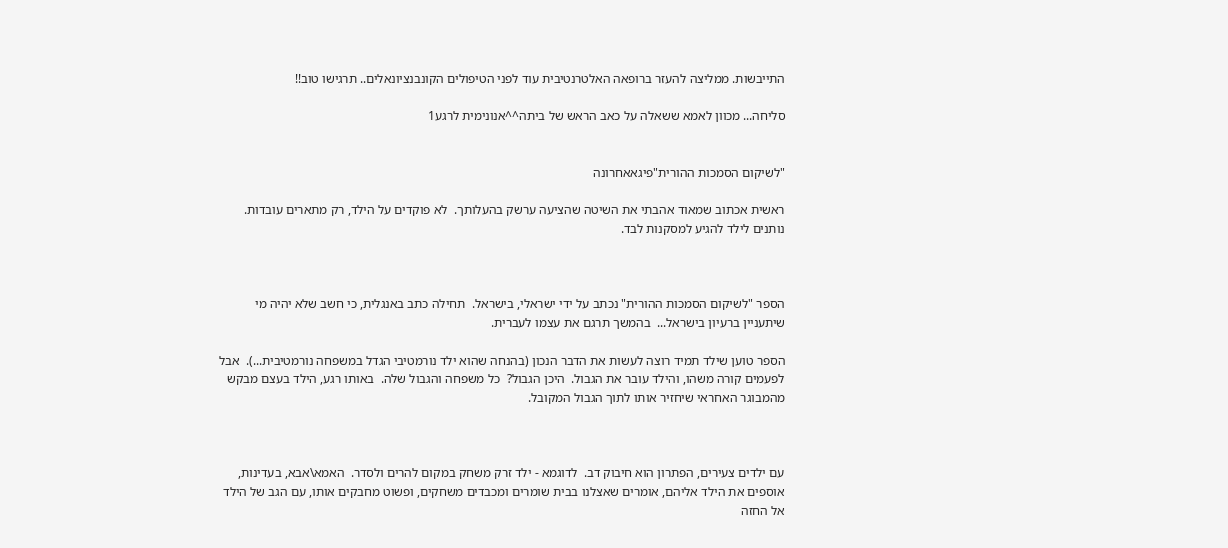התייבשות. ממליצה להעזר ברופאה האלטרנטיבית עוד לפני הטיפולים הקונבנציונאלים.. תרגישו טוב!!

סליחה... מכוון לאמא ששאלה על כאב הראש של ביתה^^אנונימית לרגע1


"לשיקום הסמכות ההורית"פיגאאחרונה

ראשית אכתוב שמאוד אהבתי את השיטה שהציעה ערשק בהעלותך.  לא פוקדים על הילד, רק מתארים עובדות.  נותנים לילד להגיע למסקנות לבד.



הספר "לשיקום הסמכות ההורית" נכתב על ידי ישראלי, בישראל.  תחילה כתב באנגלית, כי חשב שלא יהיה מי שיתעניין ברעיון בישראל...  בהמשך תרגם את עצמו לעברית.

הספר טוען שילד תמיד רוצה לעשות את הדבר הנכון (בהנחה שהוא ילד נורמטיבי הגדל במשפחה נורמטיבית...).  אבל לפעמים קורה משהו, והילד עובר את הגבול.  היכן הגבול?  כל משפחה והגבול שלה.  באותו רגע, הילד בעצם מבקש מהמבוגר האחראי שיחזיר אותו לתוך הגבול המקובל.



עם ילדים צעירים, הפתרון הוא חיבוק דב.  לדוגמא - ילד זרק משחק במקום להרים ולסדר.  האמא\אבא, בעדינות, אוספים את הילד אליהם, אומרים שאצלנו בבית שומרים ומכבדים משחקים, ופשוט מחבקים אותו, עם הגב של הילד אל החזה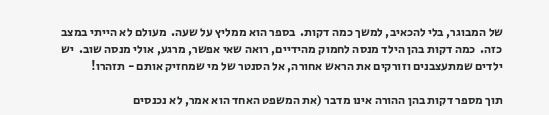של המבוגר, בלי להכאיב, למשך כמה דקות.  בספר הוא ממליץ על שעה.  מעולם לא הייתי במצב כזה.  כמה דקות בהן הילד מנסה לחמוק מהידיים, רואה שאי אפשר, מרגע, אולי מנסה שוב.  יש ילדים שמתעצבנים וזורקים את הראש אחורה, אל הסנטר של מי שמחזיק אותם - תזהרו!

תוך מספר דקות בהן ההורה אינו מדבר (את המשפט האחד הוא אמר, לא נכנסים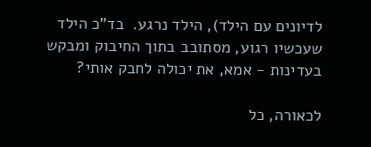לדיונים עם הילד), הילד נרגע.  בד"כ הילד שעכשיו רגוע, מסתובב בתוך החיבוק ומבקש בעדינות - אמא, את יכולה לחבק אותי?

לכאורה, כל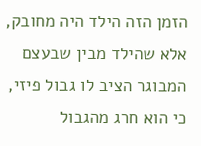הזמן הזה הילד היה מחובק, אלא שהילד מבין שבעצם המבוגר הציב לו גבול פיזי, כי הוא חרג מהגבול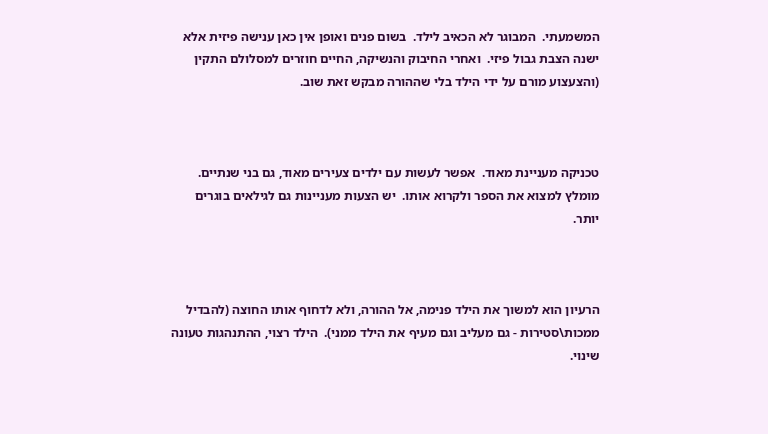המשמעתי.  המבוגר לא הכאיב לילד.  בשום פנים ואופן אין כאן ענישה פיזית אלא ישנה הצבת גבול פיזי.  ואחרי החיבוק והנשיקה, החיים חוזרים למסלולם התקין (והצעצוע מורם על ידי הילד בלי שההורה מבקש זאת שוב.



טכניקה מעניינת מאוד.  אפשר לעשות עם ילדים צעירים מאוד, גם בני שנתיים.  מומלץ למצוא את הספר ולקרוא אותו.  יש הצעות מעניינות גם לגילאים בוגרים יותר.



הרעיון הוא למשוך את הילד פנימה, אל ההורה, ולא לדחוף אותו החוצה (להבדיל  ממכות\סטירות - גם מעליב וגם מעיף את הילד ממני).  הילד רצוי, ההתנהגות טעונה שינוי.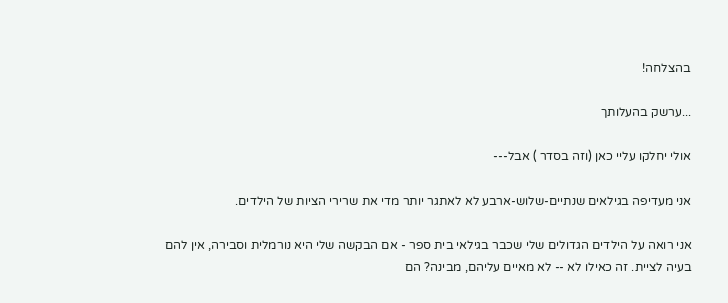בהצלחה!

...ערשק בהעלותך

אולי יחלקו עליי כאן (וזה בסדר ) אבל---

אני מעדיפה בגילאים שנתיים-שלוש-ארבע לא לאתגר יותר מדי את שרירי הציות של הילדים.

אני רואה על הילדים הגדולים שלי שכבר בגילאי בית ספר - אם הבקשה שלי היא נורמלית וסבירה, אין להם בעיה לציית. זה כאילו לא -- לא מאיים עליהם, מבינה? הם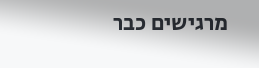מרגישים כבר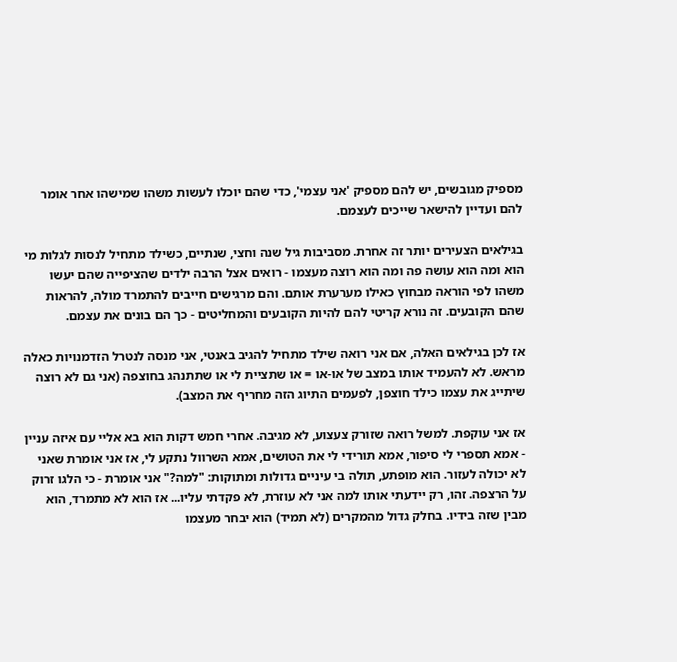מספיק מגובשים, יש להם מספיק 'אני עצמי', כדי שהם יוכלו לעשות משהו שמישהו אחר אומר להם ועדיין להישאר שייכים לעצמם.

בגילאים הצעירים יותר זה אחרת. מסביבות גיל שנה וחצי, שנתיים, כשילד מתחיל לנסות לגלות מי הוא ומה הוא עושה פה ומה הוא רוצה מעצמו - רואים אצל הרבה ילדים שהציפייה שהם יעשו משהו לפי הוראה מבחוץ כאילו מערערת אותם. והם מרגישים חייבים להתמרד מולה, להראות שהם הקובעים. זה נורא קריטי להם להיות הקובעים והמחליטים - כך הם בונים את עצמם.

אז לכן בגילאים האלה, אם אני רואה שילד מתחיל להגיב באנטי, אני מנסה לנטרל הזדמנויות כאלה מראש. לא להעמיד אותו במצב של או-או = או שתציית לי או שתתנהג בחוצפה (אני גם לא רוצה שיתייג את עצמו כילד חוצפן, לפעמים התיוג הזה מחריף את המצב).

אז אני עוקפת. למשל רואה שזורק צעצוע, לא מגיבה. אחרי חמש דקות הוא בא אליי עם איזה עניין - אמא תספרי לי סיפור, אמא תורידי לי את הטושים, אמא השרוול נתקע לי, אז אני אומרת שאני לא יכולה לעזור. הוא מופתע, תולה בי עיניים גדולות ומתוקות: "למה?" אני אומרת - כי הלגו זרוק על הרצפה. זהו, רק יידעתי אותו למה אני לא עוזרת, לא פקדתי עליו... אז הוא לא מתמרד, הוא מבין שזה בידיו. בחלק גדול מהמקרים (לא תמיד) הוא יבחר מעצמו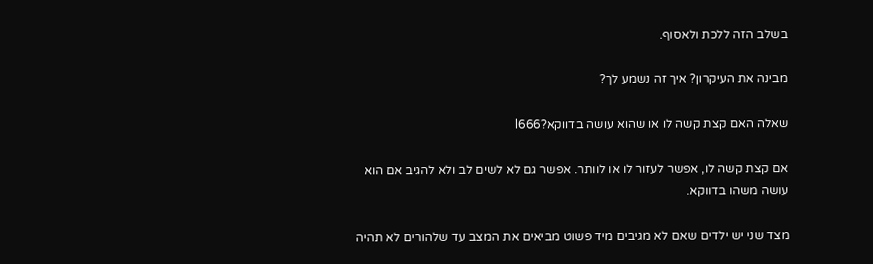בשלב הזה ללכת ולאסוף.

מבינה את העיקרון? איך זה נשמע לך?

שאלה האם קצת קשה לו או שהוא עושה בדווקא?l666

אם קצת קשה לו, אפשר לעזור לו או לוותר. אפשר גם לא לשים לב ולא להגיב אם הוא עושה משהו בדווקא.

מצד שני יש ילדים שאם לא מגיבים מיד פשוט מביאים את המצב עד שלהורים לא תהיה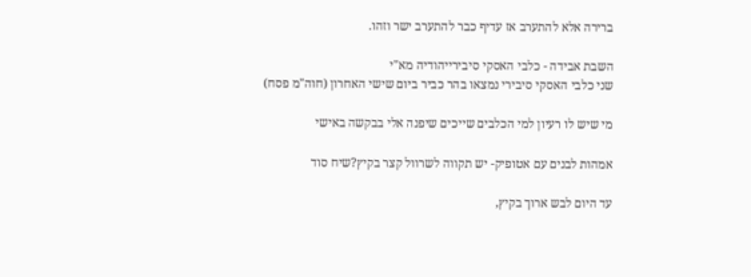ברירה אלא להתערב אז עדיף כבר להתערב ישר וזהו.

השבת אבידה - כלבי האסקי סיבירייהודיה מא"י
שני כלבי האסקי סיבירי נמצאו בהר כביר ביום שישי האחרון (חוה"מ פסח)

מי שיש לו רעיון למי הכלבים שייכים שיפנה אלי בבקשה באישי

אמהות לבנים עם אטופיק- יש תקווה לשרוול קצר בקיץ?שיח סוד

עד היום לבש ארוך בקיץ,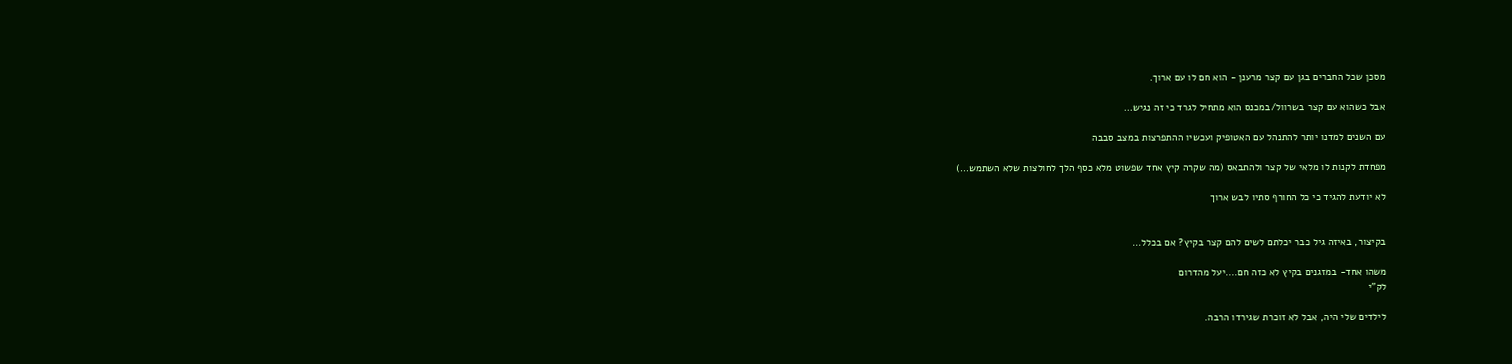מסכן שכל החברים בגן עם קצר מרענן - הוא חם לו עם ארוך.

אבל כשהוא עם קצר בשרוול/במכנס הוא מתחיל לגרד כי זה נגיש…

עם השנים למדנו יותר להתנהל עם האטופיק ועכשיו ההתפרצות במצב סבבה

מפחדת לקנות לו מלאי של קצר ולהתבאס (מה שקרה קיץ אחד שפשוט מלא כסף הלך לחולצות שלא השתמש…)

לא יודעת להגיד כי כל החורף סתיו לבש ארוך


בקיצור, באיזה גיל כבר יכלתם לשים להם קצר בקיץ? אם בכלל…

משהו אחד- במזגנים בקיץ לא כזה חם....יעל מהדרום
לק"י

לילדים שלי היה, אבל לא זוכרת שגירדו הרבה.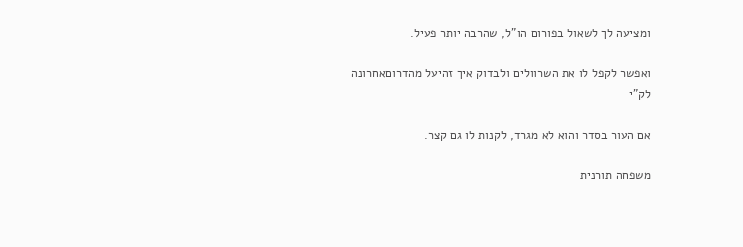ומציעה לך לשאול בפורום הו"ל, שהרבה יותר פעיל.

ואפשר לקפל לו את השרוולים ולבדוק איך זהיעל מהדרוםאחרונה
לק"י

אם העור בסדר והוא לא מגרד, לקנות לו גם קצר.

משפחה תורנית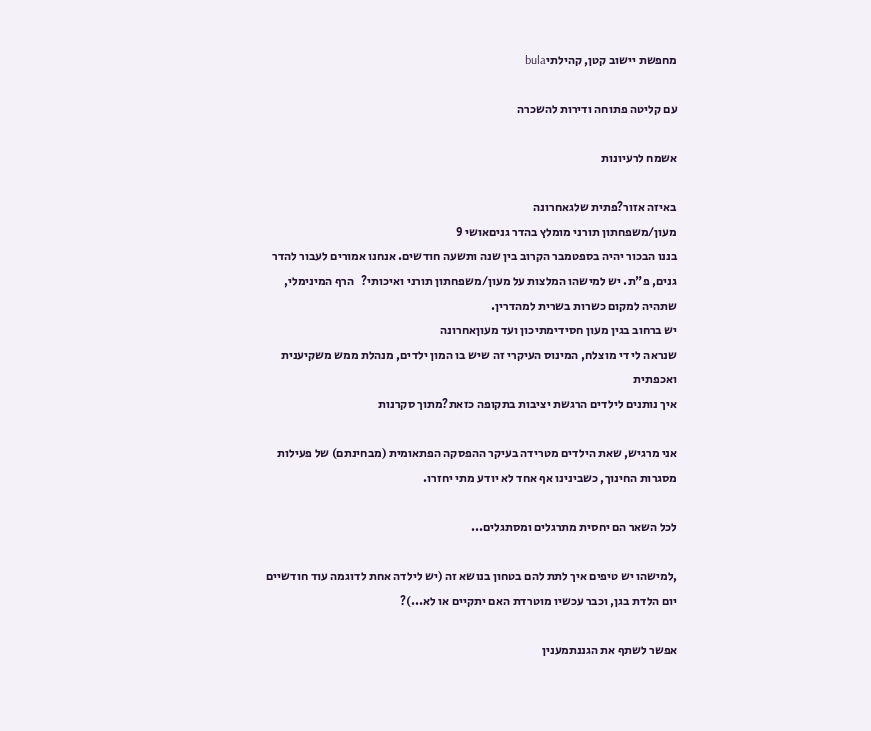מחפשת יישוב קטן, קהילתיbula

עם קליטה פתוחה ודירות להשכרה

אשמח לרעיונות

באיזה אזור?פתית שלגאחרונה
מעון/משפחתון תורני מומלץ בהדר גניםאושי 9
בננו הבכור יהיה בספטמבר הקרוב בין שנה ותשעה חודשים. אנחנו אמורים לעבור להדר גנים, פ"ת. יש למישהו המלצות על מעון/משפחתון תורני ואיכותי?   הרף המינימלי, שתהיה למקום כשרות בשרית למהדרין.
יש ברחוב בגין מעון חסידימתיכון ועד מעוןאחרונה
שנראה לי די מוצלח, המינוס העיקרי זה שיש בו המון ילדים, מנהלת ממש משקיענית ואכפתית
איך נותנים לילדים הרגשת יציבות בתקופה כזאת?מתוך סקרנות

אני מרגיש, שאת הילדים מטרידה בעיקר ההפסקה הפתאומית (מבחינתם) של פעילות מסגרות החינוך, כשבינינו אף אחד לא יודע מתי יחזרו.

לכל השאר הם יחסית מתרגלים ומסתגלים...

,למישהו יש טיפים איך לתת להם בטחון בנושא זה (יש לילדה אחת לדוגמה עוד חודשיים יום הלדת בגן, וכבר עכשיו מוטרדת האם יתקיים או לא...)?

אפשר לשתף את הגננתמענין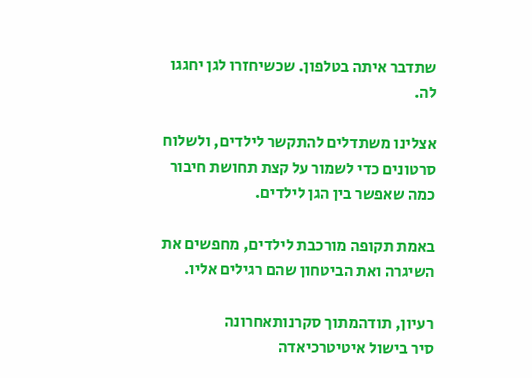שתדבר איתה בטלפון. שכשיחזרו לגן יחגגו לה.

אצלינו משתדלים להתקשר לילדים, ולשלוח סרטונים כדי לשמור על קצת תחושת חיבור כמה שאפשר בין הגן לילדים.

באמת תקופה מורכבת לילדים, מחפשים את השיגרה ואת הביטחון שהם רגילים אליו.

רעיון, תודהמתוך סקרנותאחרונה
סיר בישול איטיטרכיאדה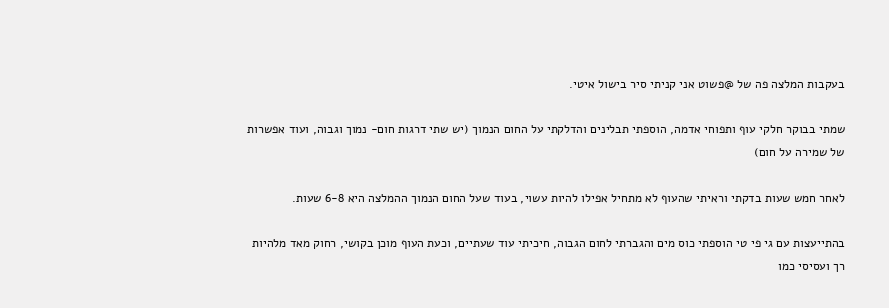בעקבות המלצה פה של @פשוט אני קניתי סיר בישול איטי.

שמתי בבוקר חלקי עוף ותפוחי אדמה, הוספתי תבלינים והדלקתי על החום הנמוך (יש שתי דרגות חום- נמוך וגבוה, ועוד אפשרות של שמירה על חום)

לאחר חמש שעות בדקתי וראיתי שהעוף לא מתחיל אפילו להיות עשוי, בעוד שעל החום הנמוך ההמלצה היא 6-8 שעות.

בהתייעצות עם גי פי טי הוספתי כוס מים והגברתי לחום הגבוה, חיכיתי עוד שעתיים, וכעת העוף מוכן בקושי, רחוק מאד מלהיות רך ועסיסי כמו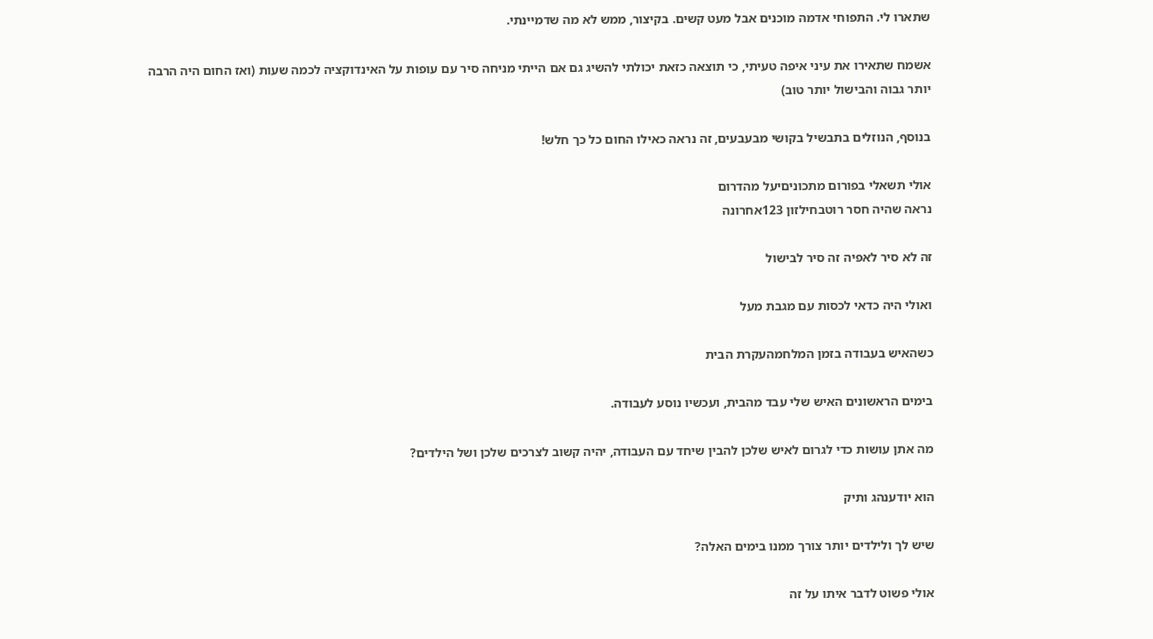שתארו לי. התפוחי אדמה מוכנים אבל מעט קשים. בקיצור, ממש לא מה שדמיינתי.

אשמח שתאירו את עיני איפה טעיתי, כי תוצאה כזאת יכולתי להשיג גם אם הייתי מניחה סיר עם עופות על האינדוקציה לכמה שעות (ואז החום היה הרבה יותר גבוה והבישול יותר טוב)

בנוסף, הנוזלים בתבשיל בקושי מבעבעים, זה נראה כאילו החום כל כך חלש!

אולי תשאלי בפורום מתכוניםיעל מהדרום
נראה שהיה חסר רוטבחילזון 123אחרונה

זה לא סיר לאפיה זה סיר לבישול

ואולי היה כדאי לכסות עם מגבת מעל

כשהאיש בעבודה בזמן המלחמהעקרת הבית

בימים הראשונים האיש שלי עבד מהבית, ועכשיו נוסע לעבודה.

מה אתן עושות כדי לגרום לאיש שלכן להבין שיחד עם העבודה, יהיה קשוב לצרכים שלכן ושל הילדים?

הוא יודענהג ותיק

שיש לך ולילדים יותר צורך ממנו בימים האלה?

אולי פשוט לדבר איתו על זה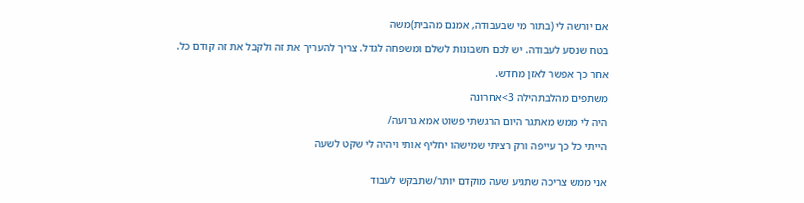אם יורשה לי (בתור מי שבעבודה, אמנם מהבית)משה

בטח שנסע לעבודה. יש לכם חשבונות לשלם ומשפחה לגדל. צריך להעריך את זה ולקבל את זה קודם כל.

אחר כך אפשר לאזן מחדש.

משתפים מהלבתהילה 3>אחרונה

היה לי ממש מאתגר היום הרגשתי פשוט אמא גרועה/

הייתי כל כך עייפה ורק רציתי שמישהו יחליף אותי ויהיה לי שקט לשעה


אני ממש צריכה שתגיע שעה מוקדם יותר/שתבקש לעבוד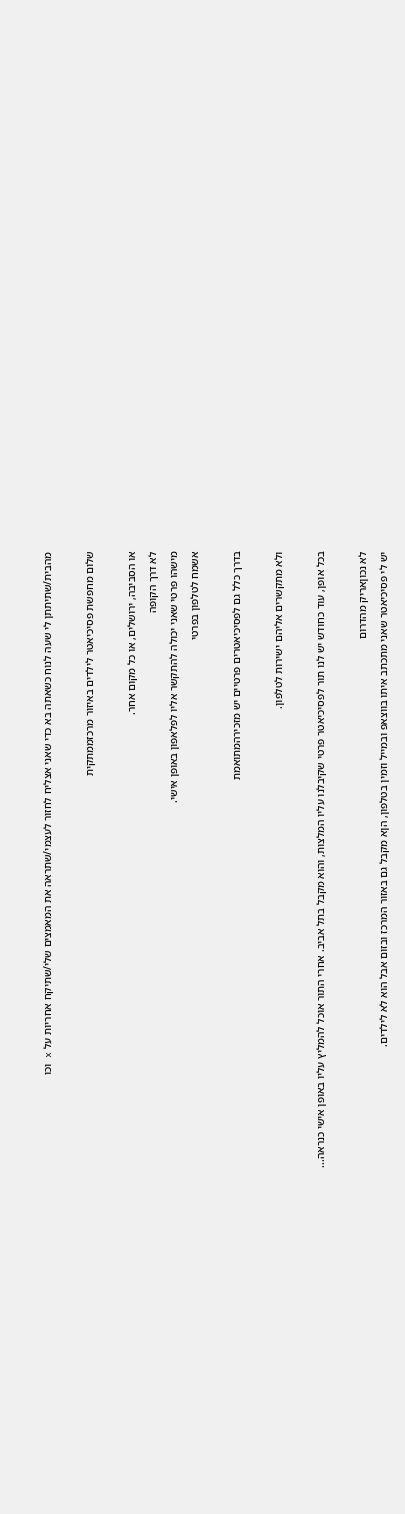מהבית/שתיתתן לי שעה לנוח כשאתה בא כדי שאני אצליח לחזור לעצמי/שתראה את המאמצים שלי/שתיקח אחריות על x וכו

שלום מחפשת פסיכיאטר לילדים באיזור מרכזממתקית

או הסביבה, ירושלים, או כל מקום אחר.
לא דרך הקופה
מישהו פרטי שאני יכולה להתקשר אליו לפלאפון באופן אישי.
אשמח לטלפון בפרטי

בדרך כלל גם לפסיכיאטרים פרטיים יש מזכירהמתואמת

ולא מתקשרים אליהם ישירות לטלפון.

בכל אופן, עוד כחודש יש לנו תור לפסיכיאטר פרטי שקיבלנו עליו המלצות, והוא מקבל בתל אביב. אחרי התור אוכל להמליץ עליו באופן אישי כנראה...

לא נכוןאריק מהדרום
יש לי פסיכיאטר שאני מתכתב איתו בווצאפ ובמייל וזמין בטלפון, הןא מקבל גם באזור המרכז ובזום אבל הוא לא לילדים.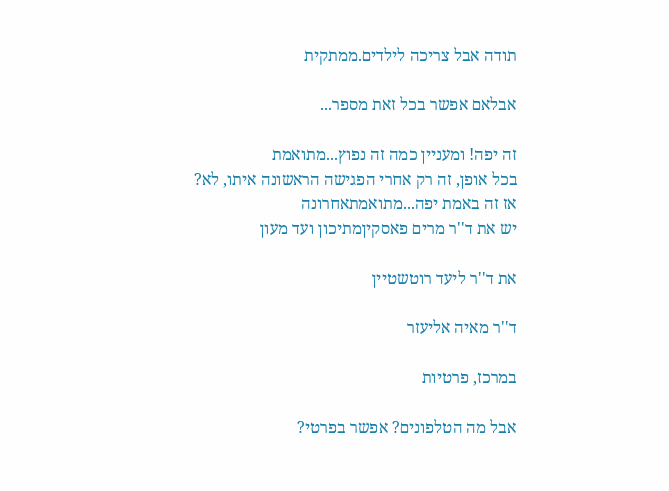תודה אבל צריכה לילדים.ממתקית

אבלאם אפשר בכל זאת מספר...

זה יפה! ומעניין כמה זה נפוץ...מתואמת
בכל אופן, זה רק אחרי הפגישה הראשונה איתו, לא?
אז זה באמת יפה...מתואמתאחרונה
יש את ד''ר מרים פאסקיןמתיכון ועד מעון

את ד''ר ליעד רוטשטיין

ד''ר מאיה אליעזר

במרכז, פרטיות

אבל מה הטלפונים? אפשר בפרטי?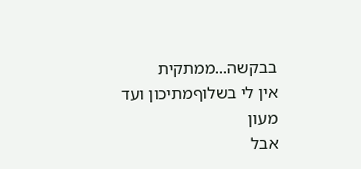בבקשה...ממתקית
אין לי בשלוףמתיכון ועד מעון
אבל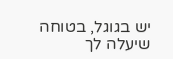יש בגוגל, בטוחה שיעלה לך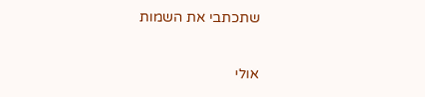שתכתבי את השמות

אולי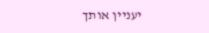יעניין אותך